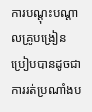ការបណ្ដុះបណ្ដាលគ្រូបង្រៀន ប្រៀបបានដូចជាការរត់ប្រណាំងប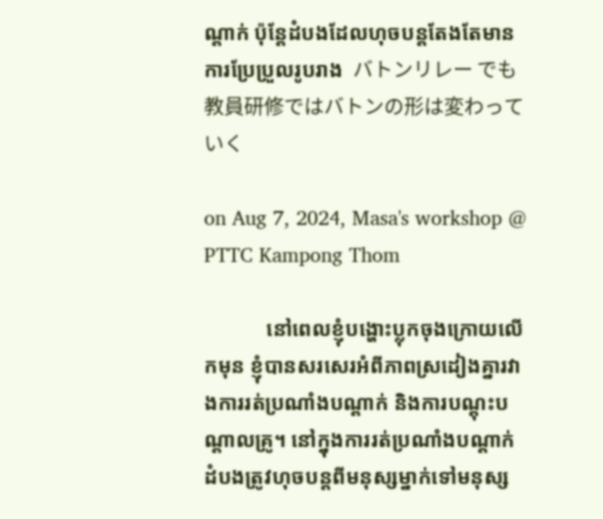ណ្ដាក់ ប៉ុន្តែដំបងដែលហុចបន្តតែងតែមានការប្រែប្រួលរូបរាង  バトンリレー でも教員研修ではバトンの形は変わっていく

on Aug 7, 2024, Masa's workshop @ PTTC Kampong Thom

            នៅពេលខ្ញុំបង្ហោះប្លុកចុងក្រោយលើកមុន ខ្ញុំបានសរសេរអំពីភាពស្រដៀងគ្នារវាងការរត់ប្រណាំងបណ្ដាក់ និងការបណ្ដុះបណ្ដាលគ្រូ។ នៅក្នុងការរត់ប្រណាំងបណ្ដាក់ ដំបងត្រូវហុចបន្តពីមនុស្សម្នាក់ទៅមនុស្ស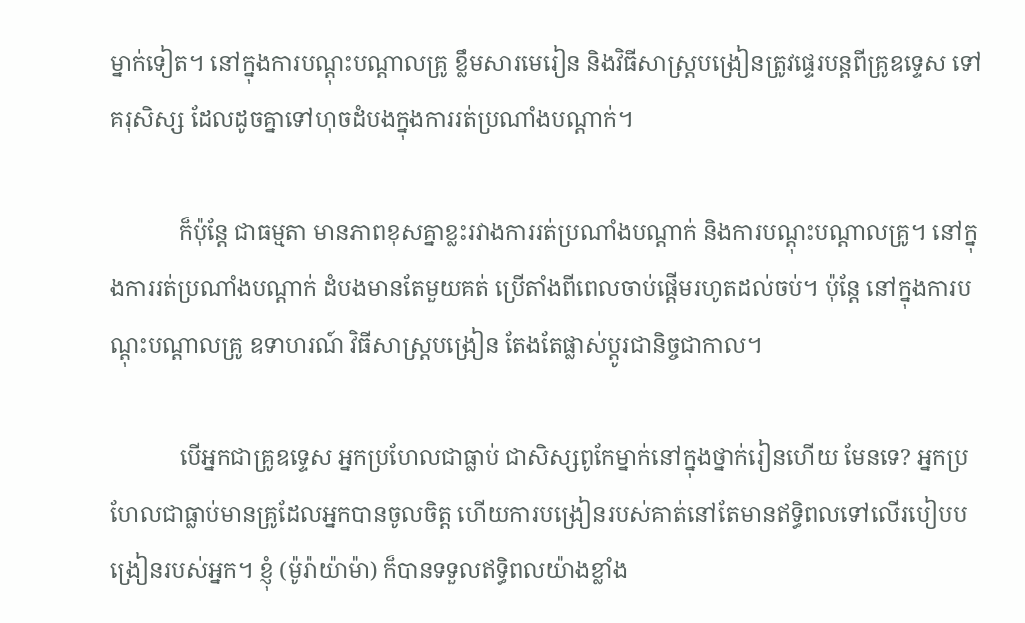ម្នាក់ទៀត។ នៅក្នុងការបណ្ដុះបណ្ដាលគ្រូ ខ្លឹមសារមេរៀន និងវិធីសាស្រ្តបង្រៀនត្រូវផ្ទេរបន្តពីគ្រូឧទ្ទេស ទៅគរុសិស្ស ដែលដូចគ្នាទៅហុចដំបងក្នុងការរត់ប្រណាំងបណ្ដាក់។

            ក៏ប៉ុន្តែ ជាធម្មតា មានភាពខុសគ្នាខ្លះរវាងការរត់ប្រណាំងបណ្ដាក់ និងការបណ្ដុះបណ្ដាលគ្រូ។ នៅក្នុងការរត់ប្រណាំងបណ្ដាក់ ដំបងមានតែមួយគត់ ប្រើតាំងពីពេលចាប់ផ្ដើមរហូតដល់ចប់។ ប៉ុន្តែ នៅក្នុងការបណ្ដុះបណ្ដាលគ្រូ ឧទាហរណ៍ វិធីសាស្រ្តបង្រៀន តែងតែផ្លាស់ប្ដូរជានិច្ចជាកាល។

            បើអ្នកជាគ្រូឧទ្ទេស អ្នកប្រហែលជាធ្លាប់ ជាសិស្សពូកែម្នាក់នៅក្នុងថ្នាក់រៀនហើយ មែនទេ? អ្នកប្រហែលជាធ្លាប់មានគ្រូដែលអ្នកបានចូលចិត្ត ហើយការបង្រៀនរបស់គាត់នៅតែមានឥទ្ធិពលទៅលើរបៀបបង្រៀនរបស់អ្នក។ ខ្ញុំ (ម៉ូរ៉ាយ៉ាម៉ា) ក៏បានទទួលឥទ្ធិពលយ៉ាងខ្លាំង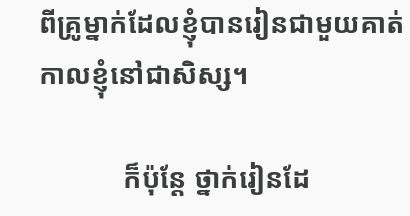ពីគ្រូម្នាក់ដែលខ្ញុំបានរៀនជាមួយគាត់ កាលខ្ញុំនៅជាសិស្ស។

            ក៏ប៉ុន្តែ ថ្នាក់រៀនដែ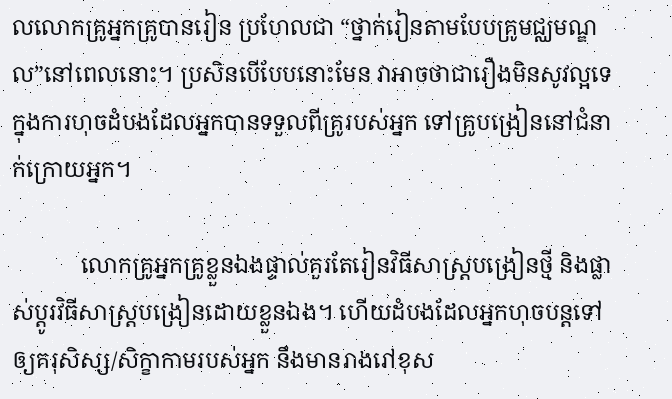លលោកគ្រូអ្នកគ្រូបានរៀន ប្រហែលជា “ថ្នាក់រៀនតាមបែបគ្រូមជ្ឈមណ្ឌល”នៅពេលនោះ។ ប្រសិនបើបែបនោះមែន វាអាចថាជារឿងមិនសូវល្អទេក្នុងការហុចដំបងដែលអ្នកបានទទួលពីគ្រូរបស់អ្នក ទៅគ្រូបង្រៀននៅជំនាក់ក្រោយអ្នក។

            លោកគ្រូអ្នកគ្រូខ្លួនឯងផ្ទាល់គួរតែរៀនវិធីសាស្រ្តបង្រៀនថ្មី និងផ្លាស់ប្ដូរវិធីសាស្រ្តបង្រៀនដោយខ្លួនឯង។ ហើយដំបងដែលអ្នកហុចបន្តទៅឲ្យគរុសិស្ស/សិក្ខាកាមរបស់អ្នក នឹងមានរាងរៅខុស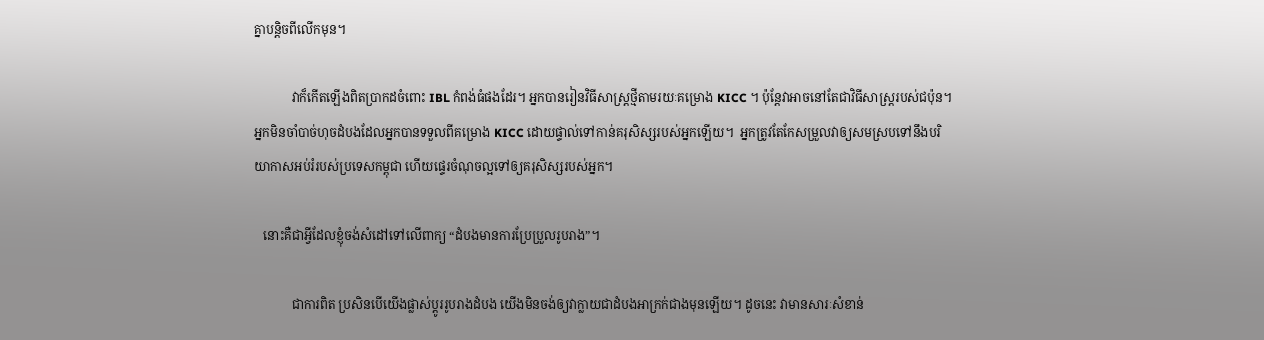គ្នាបន្តិចពីលើកមុន។

            វាក៏កើតឡើងពិតប្រាកដចំពោះ IBL កំពង់ធំផងដែរ។ អ្នកបានរៀនវិធីសាស្រ្តថ្មីតាមរយៈគម្រោង KICC ។ ប៉ុន្តែវាអាចនៅតែជាវិធីសាស្រ្តរបស់ជប៉ុន។ អ្នកមិនចាំបាច់ហុចដំបងដែលអ្នកបានទទួលពីគម្រោង KICC ដោយផ្ទាល់ទៅកាន់គរុសិស្សរបស់អ្នកឡើយ។  អ្នកត្រូវតែកែសម្រួលវាឲ្យសមស្របទៅនឹងបរិយាកាសអប់រំរបស់ប្រទេសកម្ពុជា ហើយផ្ទេរចំណុចល្អទៅឲ្យគរុសិស្សរបស់អ្នក។

   នោះគឺជាអ្វីដែលខ្ញុំចង់សំដៅទៅលើពាក្យ “ដំបងមានការប្រែប្រួលរូបរាង”។

            ជាការពិត ប្រសិនបើយើងផ្លាស់ប្ដូររូបរាងដំបង យើងមិនចង់ឲ្យវាក្លាយជាដំបងអាក្រក់ជាងមុនឡើយ។ ដូចនេះ វាមានសារៈសំខាន់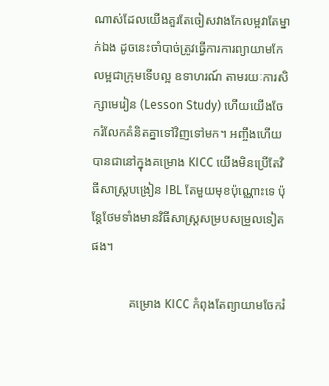ណាស់ដែលយើងគួរតែចៀសវាងកែលម្អវាតែម្នាក់ឯង ដូចនេះចាំបាច់ត្រូវធ្វើការការព្យាយាមកែលម្អជាក្រុមទើបល្អ ឧទាហរណ៍ តាមរយៈការសិក្សាមេរៀន (Lesson Study) ហើយយើងចែករំលែកគំនិតគ្នាទៅវិញទៅមក។ អញ្ចឹងហើយ បានជានៅក្នុងគម្រោង KICC យើងមិនប្រើតែវិធីសាស្រ្តបង្រៀន IBL តែមួយមុខប៉ុណ្ណោះទេ ប៉ុន្តែថែមទាំងមានវិធីសាស្រ្តសម្របសម្រួលទៀតផង។

            គម្រោង KICC កំពុងតែព្យាយាមចែករំ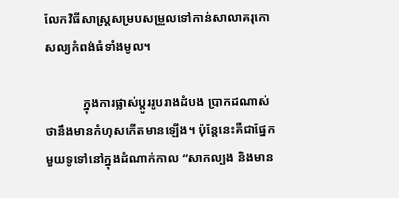លែកវិធីសាស្រ្តសម្របសម្រួលទៅកាន់សាលាគរុកោសល្យកំពង់ធំទាំងមូល។

            ក្នុងការផ្លាស់ប្ដូររូបរាងដំបង ប្រាកដណាស់ថានឹងមានកំហុសកើតមានឡើង។ ប៉ុន្តែនេះគឺជាផ្នែកមួយទូទៅនៅក្នុងដំណាក់កាល “សាកល្បង និងមាន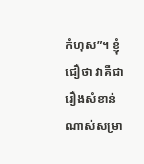កំហុស”។ ខ្ញុំជឿថា វាគឺជារឿងសំខាន់ណាស់សម្រា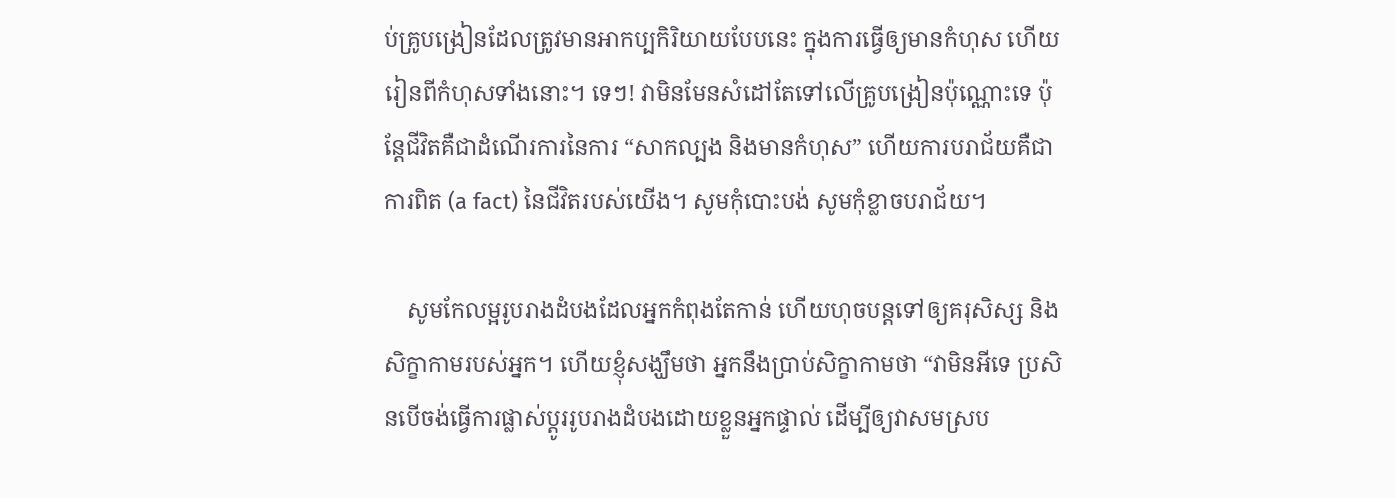ប់គ្រូបង្រៀនដែលត្រូវមានអាកប្បកិរិយាយបែបនេះ ក្នុងការធ្វើឲ្យមានកំហុស ហើយរៀនពីកំហុសទាំងនោះ។ ទេៗ! វាមិនមែនសំដៅតែទៅលើគ្រូបង្រៀនប៉ុណ្ណោះទេ ប៉ុន្តែជីវិតគឺជាដំណើរការនៃការ “សាកល្បង និងមានកំហុស” ហើយការបរាជ័យគឺជាការពិត (a fact) នៃជីវិតរបស់យើង។ សូមកុំបោះបង់ សូមកុំខ្លាចបរាជ័យ។

    សូមកែលម្អរូបរាងដំបងដែលអ្នកកំពុងតែកាន់ ហើយហុចបន្តទៅឲ្យគរុសិស្ស និងសិក្ខាកាមរបស់អ្នក។ ហើយខ្ញុំសង្ឃឹមថា អ្នកនឹងប្រាប់សិក្ខាកាមថា “វាមិនអីទេ ប្រសិនបើចង់ធ្វើការផ្លាស់ប្ដូររូបរាងដំបងដោយខ្លួនអ្នកផ្ទាល់ ដើម្បីឲ្យវាសមស្រប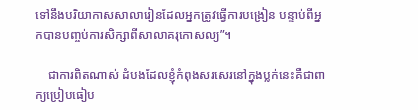ទៅនឹងបរិយាកាសសាលារៀនដែលអ្នកត្រូវធ្វើការបង្រៀន បន្ទាប់ពីអ្នកបានបញ្ចប់ការសិក្សាពីសាលាគរុកោសល្យ”។

    ជាការពិតណាស់ ដំបងដែលខ្ញុំកំពុងសរសេរនៅក្នុងប្លក់នេះគឺជាពាក្យប្រៀបធៀប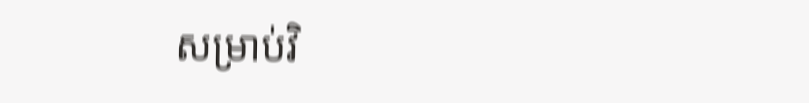សម្រាប់វិ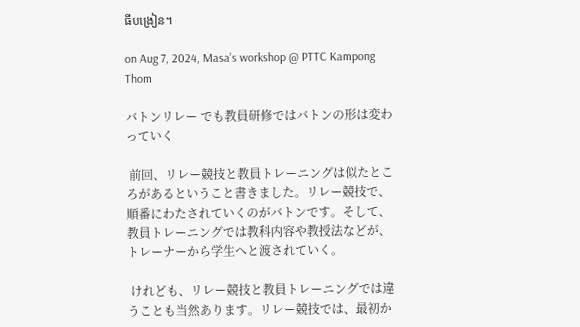ធីបង្រៀន។

on Aug 7, 2024, Masa’s workshop @ PTTC Kampong Thom

バトンリレー でも教員研修ではバトンの形は変わっていく

 前回、リレー競技と教員トレーニングは似たところがあるということ書きました。リレー競技で、順番にわたされていくのがバトンです。そして、教員トレーニングでは教科内容や教授法などが、トレーナーから学生へと渡されていく。

 けれども、リレー競技と教員トレーニングでは違うことも当然あります。リレー競技では、最初か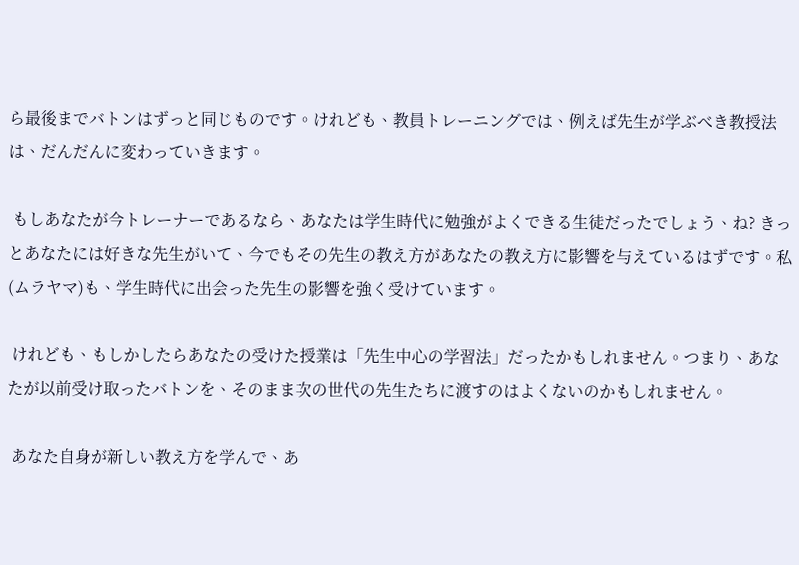ら最後までバトンはずっと同じものです。けれども、教員トレーニングでは、例えば先生が学ぶべき教授法は、だんだんに変わっていきます。

 もしあなたが今トレーナーであるなら、あなたは学生時代に勉強がよくできる生徒だったでしょう、ね? きっとあなたには好きな先生がいて、今でもその先生の教え方があなたの教え方に影響を与えているはずです。私(ムラヤマ)も、学生時代に出会った先生の影響を強く受けています。

 けれども、もしかしたらあなたの受けた授業は「先生中心の学習法」だったかもしれません。つまり、あなたが以前受け取ったバトンを、そのまま次の世代の先生たちに渡すのはよくないのかもしれません。

 あなた自身が新しい教え方を学んで、あ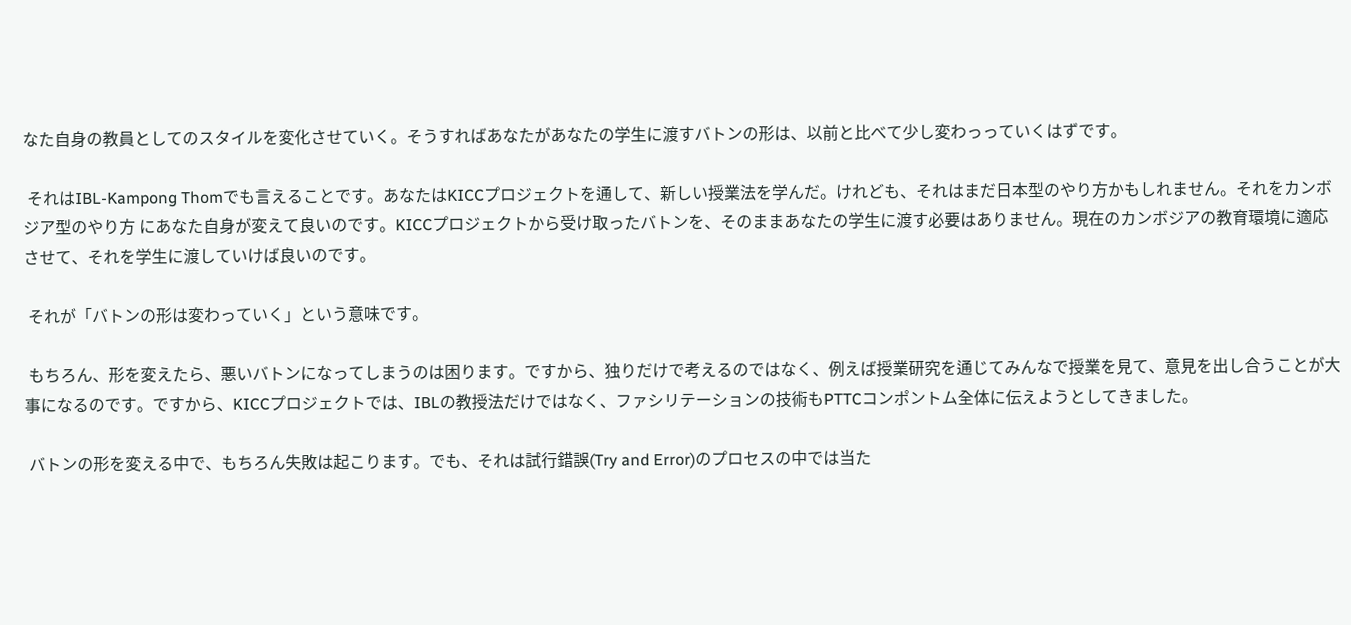なた自身の教員としてのスタイルを変化させていく。そうすればあなたがあなたの学生に渡すバトンの形は、以前と比べて少し変わっっていくはずです。

 それはIBL-Kampong Thomでも言えることです。あなたはKICCプロジェクトを通して、新しい授業法を学んだ。けれども、それはまだ日本型のやり方かもしれません。それをカンボジア型のやり方 にあなた自身が変えて良いのです。KICCプロジェクトから受け取ったバトンを、そのままあなたの学生に渡す必要はありません。現在のカンボジアの教育環境に適応させて、それを学生に渡していけば良いのです。

 それが「バトンの形は変わっていく」という意味です。

 もちろん、形を変えたら、悪いバトンになってしまうのは困ります。ですから、独りだけで考えるのではなく、例えば授業研究を通じてみんなで授業を見て、意見を出し合うことが大事になるのです。ですから、KICCプロジェクトでは、IBLの教授法だけではなく、ファシリテーションの技術もPTTCコンポントム全体に伝えようとしてきました。

 バトンの形を変える中で、もちろん失敗は起こります。でも、それは試行錯誤(Try and Error)のプロセスの中では当た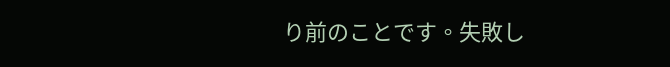り前のことです。失敗し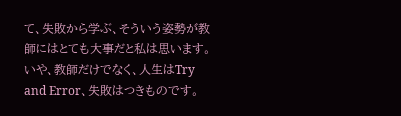て、失敗から学ぶ、そういう姿勢が教師にはとても大事だと私は思います。いや、教師だけでなく、人生はTry and Error、失敗はつきものです。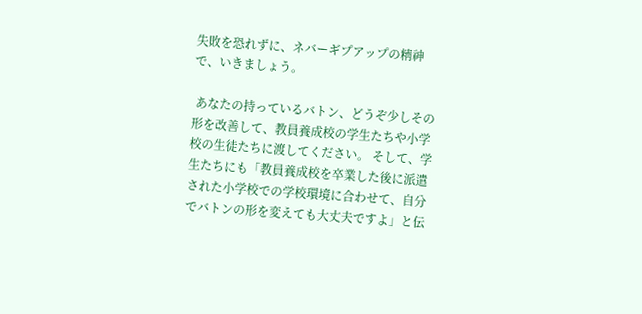失敗を恐れずに、ネバーギプアップの精神で、いきましょう。

 あなたの持っているバトン、どうぞ少しその形を改善して、教員養成校の学生たちや小学校の生徒たちに渡してください。 そして、学生たちにも「教員養成校を卒業した後に派遣された小学校での学校環境に合わせて、自分でバトンの形を変えても大丈夫ですよ」と伝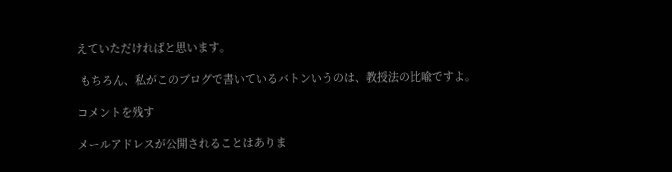えていただければと思います。

 もちろん、私がこのブログで書いているバトンいうのは、教授法の比喩ですよ。

コメントを残す

メールアドレスが公開されることはありま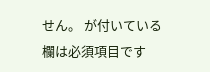せん。 が付いている欄は必須項目です